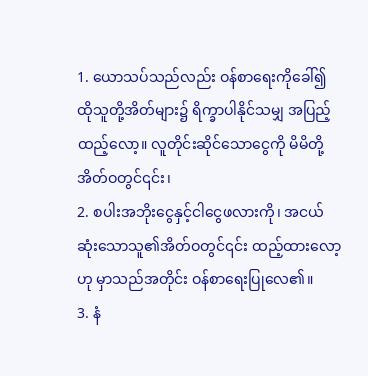1. ယောသပ်သည်လည်း ဝန်စာရေးကိုခေါ်၍ ထိုသူတို့အိတ်များ၌ ရိက္ခာပါနိုင်သမျှ အပြည့်ထည့်လော့။ လူတိုင်းဆိုင်သောငွေကို မိမိတို့အိတ်ဝတွင်၎င်း၊
2. စပါးအဘိုးငွေနှင့်ငါငွေဖလားကို၊ အငယ်ဆုံးသောသူ၏အိတ်ဝတွင်၎င်း ထည့်ထားလော့ဟု မှာသည်အတိုင်း ဝန်စာရေးပြုလေ၏။
3. နံ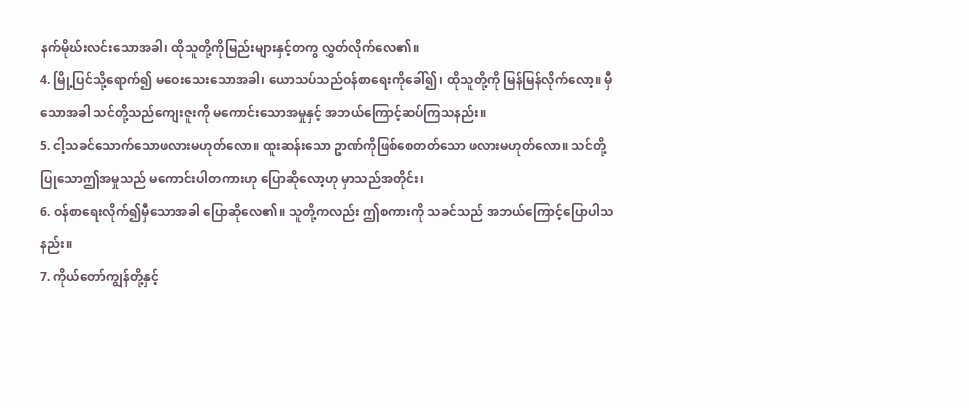နက်မိုဃ်းလင်းသောအခါ၊ ထိုသူတို့ကိုမြည်းများနှင့်တကွ လွှတ်လိုက်လေ၏။
4. မြို့ပြင်သို့ရောက်၍ မဝေးသေးသောအခါ၊ ယောသပ်သည်ဝန်စာရေးကိုခေါ်၍၊ ထိုသူတို့ကို မြန်မြန်လိုက်လော့။ မှီသောအခါ သင်တို့သည်ကျေးဇူးကို မကောင်းသောအမှုနှင့် အဘယ်ကြောင့်ဆပ်ကြသနည်း။
5. ငါ့သခင်သောက်သောဖလားမဟုတ်လော။ ထူးဆန်းသော ဥာဏ်ကိုဖြစ်စေတတ်သော ဖလားမဟုတ်လော။ သင်တို့ပြုသောဤအမှုသည် မကောင်းပါတကားဟု ပြောဆိုလော့ဟု မှာသည်အတိုင်း၊
6. ဝန်စာရေးလိုက်၍မှီသောအခါ ပြောဆိုလေ၏။ သူတို့ကလည်း ဤစကားကို သခင်သည် အဘယ်ကြောင့်ပြောပါသနည်း။
7. ကိုယ်တော်ကျွန်တို့နှင့်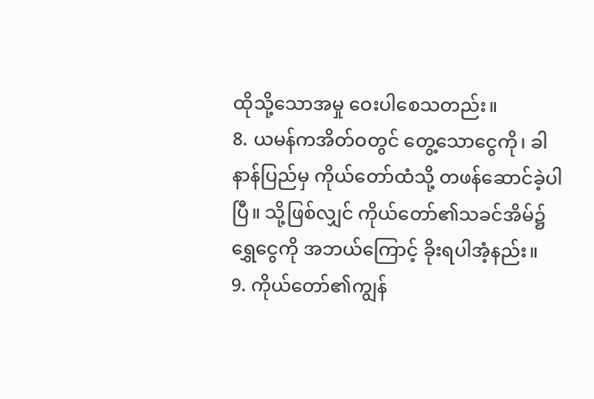ထိုသို့သောအမှု ဝေးပါစေသတည်း။
8. ယမန်ကအိတ်ဝတွင် တွေ့သောငွေကို၊ ခါနာန်ပြည်မှ ကိုယ်တော်ထံသို့ တဖန်ဆောင်ခဲ့ပါပြီ။ သို့ဖြစ်လျှင် ကိုယ်တော်၏သခင်အိမ်၌ရွှေငွေကို အဘယ်ကြောင့် ခိုးရပါအံ့နည်း။
9. ကိုယ်တော်၏ကျွန်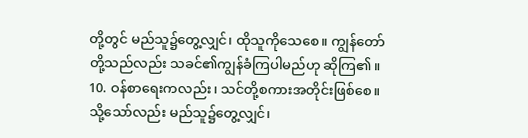တို့တွင် မည်သူ၌တွေ့လျှင်၊ ထိုသူကိုသေစေ။ ကျွန်တော်တို့သည်လည်း သခင်၏ကျွန်ခံကြပါမည်ဟု ဆိုကြ၏။
10. ဝန်စာရေးကလည်း၊ သင်တို့စကားအတိုင်းဖြစ်စေ။ သို့သော်လည်း မည်သူ၌တွေ့လျှင်၊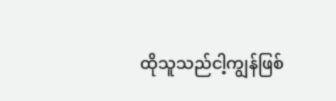ထိုသူသည်ငါ့ကျွန်ဖြစ်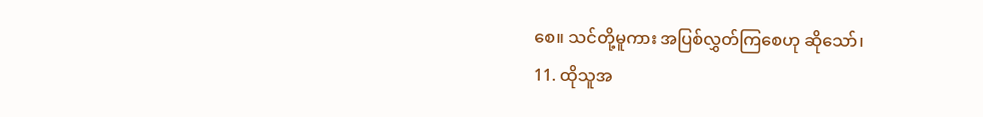စေ။ သင်တို့မူကား အပြစ်လွှတ်ကြစေဟု ဆိုသော်၊
11. ထိုသူအ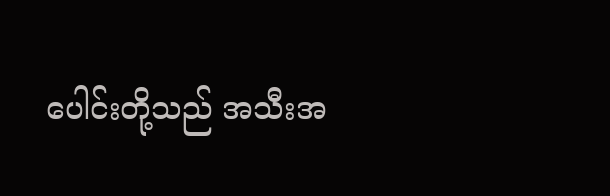ပေါင်းတို့သည် အသီးအ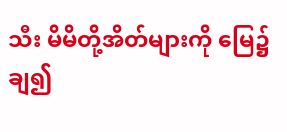သီး မိမိတို့အိတ်များကို မြေ၌ချ၍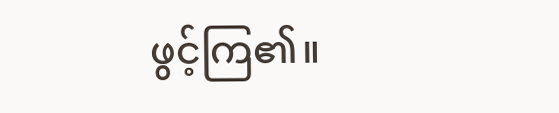ဖွင့်ကြ၏။